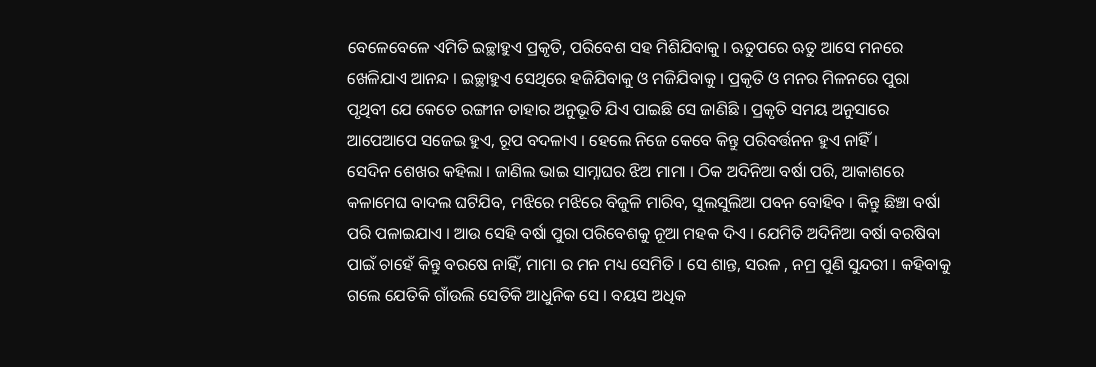ବେଳେବେଳେ ଏମିତି ଇଚ୍ଛାହୁଏ ପ୍ରକୃତି, ପରିବେଶ ସହ ମିଶିଯିବାକୁ । ଋତୁପରେ ଋତୁ ଆସେ ମନରେ ଖେଳିଯାଏ ଆନନ୍ଦ । ଇଚ୍ଛାହୁଏ ସେଥିରେ ହଜିଯିବାକୁ ଓ ମଜିଯିବାକୁ । ପ୍ରକୃତି ଓ ମନର ମିଳନରେ ପୁରା ପୃଥିବୀ ଯେ କେତେ ରଙ୍ଗୀନ ତାହାର ଅନୁଭୂତି ଯିଏ ପାଇଛି ସେ ଜାଣିଛି । ପ୍ରକୃତି ସମୟ ଅନୁସାରେ ଆପେଆପେ ସଜେଇ ହୁଏ, ରୂପ ବଦଳାଏ । ହେଲେ ନିଜେ କେବେ କିନ୍ତୁ ପରିବର୍ତ୍ତନନ ହୁଏ ନାହିଁ ।
ସେଦିନ ଶେଖର କହିଲା । ଜାଣିଲ ଭାଇ ସାମ୍ନାଘର ଝିଅ ମାମା । ଠିକ ଅଦିନିଆ ବର୍ଷା ପରି, ଆକାଶରେ କଳାମେଘ ବାଦଲ ଘଟିଯିବ, ମଝିରେ ମଝିରେ ବିଜୁଳି ମାରିବ, ସୁଲସୁଲିଆ ପବନ ବୋହିବ । କିନ୍ତୁ ଛିଞ୍ଚା ବର୍ଷା ପରି ପଳାଇଯାଏ । ଆଉ ସେହି ବର୍ଷା ପୁରା ପରିବେଶକୁ ନୂଆ ମହକ ଦିଏ । ଯେମିତି ଅଦିନିଆ ବର୍ଷା ବରଷିବା ପାଇଁ ଚାହେଁ କିନ୍ତୁ ବରଷେ ନାହିଁ, ମାମା ର ମନ ମଧ୍ୟ ସେମିତି । ସେ ଶାନ୍ତ, ସରଳ , ନମ୍ର ପୁଣି ସୁନ୍ଦରୀ । କହିବାକୁ ଗଲେ ଯେତିକି ଗାଁଉଲି ସେତିକି ଆଧୁନିକ ସେ । ବୟସ ଅଧିକ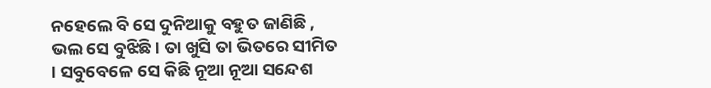ନହେଲେ ବି ସେ ଦୁନିଆକୁ ବହୁତ ଜାଣିଛି , ଭଲ ସେ ବୁଝିଛି । ତା ଖୁସି ତା ଭିତରେ ସୀମିତ । ସବୁବେଳେ ସେ କିଛି ନୂଆ ନୂଆ ସନ୍ଦେଶ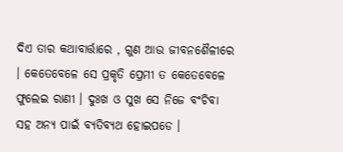ଦିଏ ତାର କଥାବାର୍ତ୍ତାରେ , ଗୁଣ ଆଉ ଜୀବନଶୈଳୀରେ । କେତେବେଳେ ସେ ପ୍ରକୃତି ପ୍ରେମୀ ତ କେତେବେଳେ ଫୁଲେଇ ରାଣୀ । ଦୁଃଖ ଓ ସୁଖ ସେ ନିଜେ ବଂଚିବା ସହ ଅନ୍ୟ ପାଇଁ ବ୍ୟତିବ୍ୟଥ ହୋଇପଡେ ।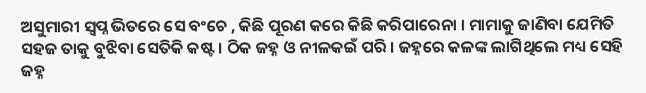ଅସୁମାରୀ ସ୍ୱପ୍ନ ଭିତରେ ସେ ବଂଚେ , କିଛି ପୂରଣ କରେ କିଛି କରିପାରେନା । ମାମାକୁ ଜାଣିବା ଯେମିତି ସହଜ ତାକୁ ବୁଝିବା ସେତିକି କଷ୍ଟ । ଠିକ ଜହ୍ନ ଓ ନୀଳକଇଁ ପରି । ଜହ୍ନରେ କଳଙ୍କ ଲାଗିଥିଲେ ମଧ୍ୟ ସେହି ଜହ୍ନ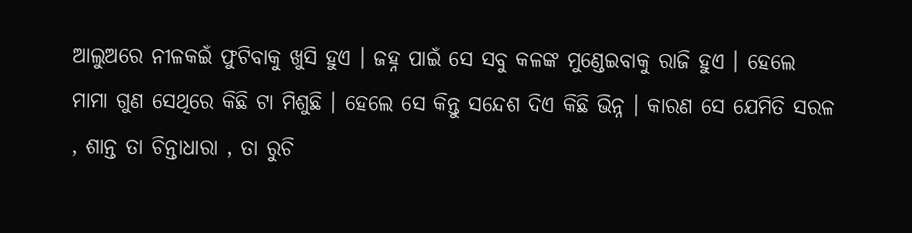ଆଲୁଅରେ ନୀଳକଇଁ ଫୁଟିବାକୁ ଖୁସି ହୁଏ । ଜହ୍ନ ପାଇଁ ସେ ସବୁ କଳଙ୍କ ମୁଣ୍ଡେଇବାକୁ ରାଜି ହୁଏ । ହେଲେ ମାମା ଗୁଣ ସେଥିରେ କିଛି ଟା ମିଶୁଛି । ହେଲେ ସେ କିନ୍ତୁ ସନ୍ଦେଶ ଦିଏ କିଛି ଭିନ୍ନ । କାରଣ ସେ ଯେମିତି ସରଳ , ଶାନ୍ତ ତା ଚିନ୍ତାଧାରା , ତା ରୁଚି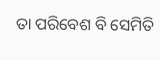ତା ପରିବେଶ ବି ସେମିତି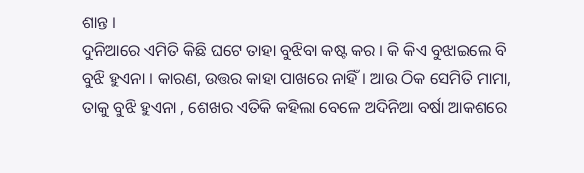ଶାନ୍ତ ।
ଦୁନିଆରେ ଏମିତି କିଛି ଘଟେ ତାହା ବୁଝିବା କଷ୍ଟ କର । କି କିଏ ବୁଝାଇଲେ ବି ବୁଝି ହୁଏନା । କାରଣ, ଉତ୍ତର କାହା ପାଖରେ ନାହିଁ । ଆଉ ଠିକ ସେମିତି ମାମା, ତାକୁ ବୁଝି ହୁଏନା , ଶେଖର ଏତିକି କହିଲା ବେଳେ ଅଦିନିଆ ବର୍ଷା ଆକଶରେ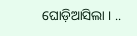ଘୋଡ଼ିଆସିଲା । ..